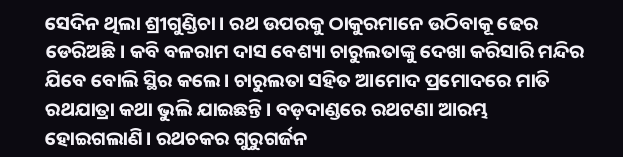ସେଦିନ ଥିଲା ଶ୍ରୀଗୁଣ୍ଡିଚା। ରଥ ଉପରକୁ ଠାକୁରମାନେ ଉଠିବାକୂ ଢେର ଡେରିଅଛି। କବି ବଳରାମ ଦାସ ବେଶ୍ୟା ଚାରୁଲତାଙ୍କୁ ଦେଖା କରିସାରି ମନ୍ଦିର ଯିବେ ବୋଲି ସ୍ଥିର କଲେ। ଚାରୁଲତା ସହିତ ଆମୋଦ ପ୍ରମୋଦରେ ମାତି ରଥଯାତ୍ରା କଥା ଭୁଲି ଯାଇଛନ୍ତି। ବଡ଼ଦାଣ୍ଡରେ ରଥଟଣା ଆରମ୍ଭ ହୋଇଗଲାଣି। ରଥଚକର ଗୁରୁଗର୍ଜନ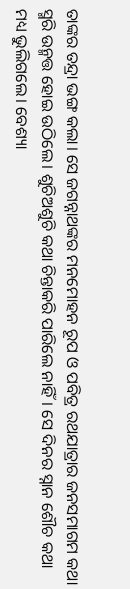ତାଙ୍କର ତନ୍ଦ୍ରା ଭଙ୍ଗ କଲା। ସେ ଜଗନ୍ନାଥଙ୍କର ମନମୋହନ ରୂପ ଓ ପବିତ୍ର ରଥଯାତ୍ରାର ଜନସମାଗମ କଥା ସ୍ମରି ଉନ୍ମତ୍ତ ହୋଇ ଉଠିଲେ। ଶୁଚିଅଶୁଚି କଥା ଚିନ୍ତାକରି ପାରିଲେ ନାହିଁ। ସେ ଦିନର ସ୍ନାନ ଶୌଚ କଥା ମଧ୍ୟ ଭୁଲିଗଲେ। ବେଶ୍ୟା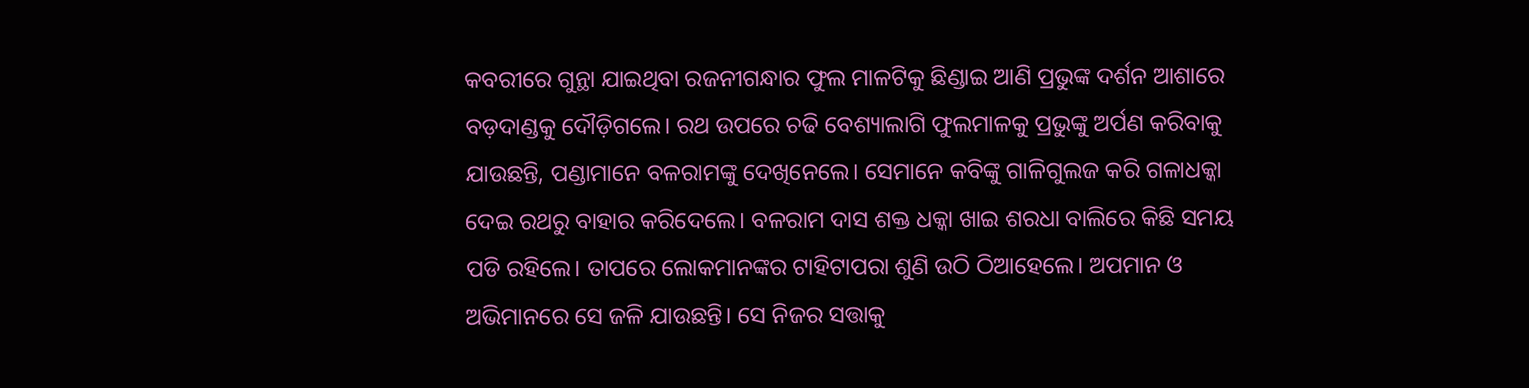କବରୀରେ ଗୁନ୍ଥା ଯାଇଥିବା ରଜନୀଗନ୍ଧାର ଫୁଲ ମାଳଟିକୁ ଛିଣ୍ଡାଇ ଆଣି ପ୍ରଭୁଙ୍କ ଦର୍ଶନ ଆଶାରେ ବଡ଼ଦାଣ୍ଡକୁ ଦୌଡ଼ିଗଲେ। ରଥ ଉପରେ ଚଢି ବେଶ୍ୟାଲାଗି ଫୁଲମାଳକୁ ପ୍ରଭୁଙ୍କୁ ଅର୍ପଣ କରିବାକୁ ଯାଉଛନ୍ତି, ପଣ୍ଡାମାନେ ବଳରାମଙ୍କୁ ଦେଖିନେଲେ। ସେମାନେ କବିଙ୍କୁ ଗାଳିଗୁଲଜ କରି ଗଳାଧକ୍କା ଦେଇ ରଥରୁ ବାହାର କରିଦେଲେ। ବଳରାମ ଦାସ ଶକ୍ତ ଧକ୍କା ଖାଇ ଶରଧା ବାଲିରେ କିଛି ସମୟ ପଡି ରହିଲେ। ତାପରେ ଲୋକମାନଙ୍କର ଟାହିଟାପରା ଶୁଣି ଉଠି ଠିଆହେଲେ। ଅପମାନ ଓ ଅଭିମାନରେ ସେ ଜଳି ଯାଉଛନ୍ତି। ସେ ନିଜର ସତ୍ତାକୁ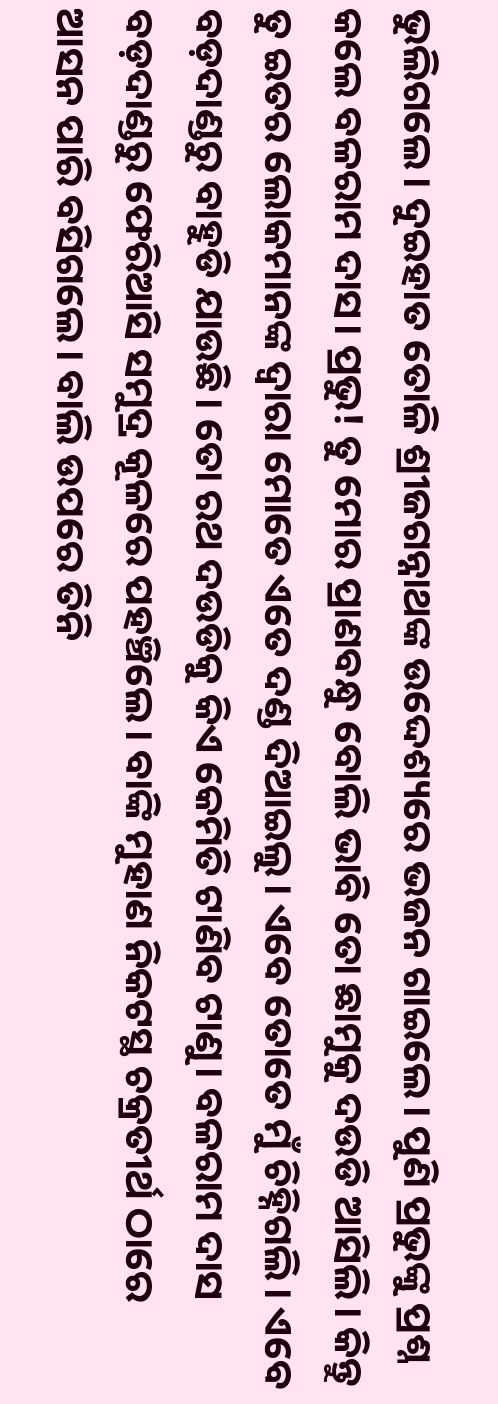ଭୁଲିଗଲେ। ଦୁଇହାତ ତୋଳି ଶ୍ରୀଜଗନ୍ନାଥଙ୍କ ଉଦ୍ଦେଶ୍ୟରେ ଭଜନ ଗାଇଲେ। ପୁଣି ପ୍ରଭୁଙ୍କୁ ପ୍ରଶ୍ନ କଲେ ବଳରାମ ଦାସ। ପ୍ରଭୁ! ତୁ ମୋର ପ୍ରାଣବନ୍ଧୁ ବୋଲି ଭାବି ତୋ ଛାମୁକୁ ଦଉଡି ଆସିଲି। କିନ୍ତୁ ତୁ ଇତର ଲୋକମାନଙ୍କ ଦ୍ବାରା ମୋତେ ଏତେ ଦଣ୍ଡ ଦିଆଇଲୁ। ଏବେ ତୋତେ ମୁଁ ଚିହ୍ନିଗଲି। ଏବେ ବଡ଼ଦାଣ୍ଡରୁ ବାହୁଡି ଯାଉଛି। ତୋ ରଥ ଦଉଡିକୁ କିଏ କେମିତି ଟାଣିବ ଟାଣୁ। ବଳରାମ ଦାସ ବଡ଼ଦାଣ୍ଡରୁ ଫେରିଆସି ସମୁଦ୍ର କୂଳରେ ପହଞ୍ଚିଲେ। ବାଙ୍କି ମୁହାଣ ନିକଟସ୍ଥ ଚକ୍ରତୀର୍ଥ ଠାରେ ଆସନ ପାରି ବସିଗଲେ। ବାଲି ଉପରେ ତିନି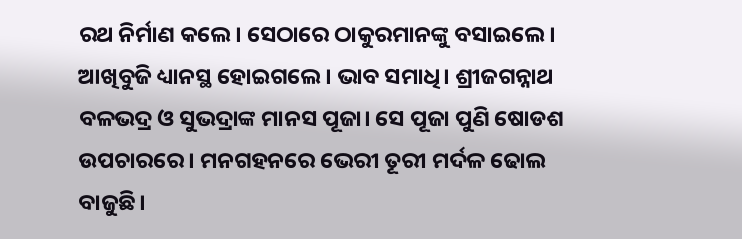ରଥ ନିର୍ମାଣ କଲେ। ସେଠାରେ ଠାକୁରମାନଙ୍କୁ ବସାଇଲେ। ଆଖିବୁଜି ଧ୍ୟାନସ୍ଥ ହୋଇଗଲେ। ଭାବ ସମାଧି। ଶ୍ରୀଜଗନ୍ନାଥ ବଳଭଦ୍ର ଓ ସୁଭଦ୍ରାଙ୍କ ମାନସ ପୂଜା। ସେ ପୂଜା ପୁଣି ଷୋଡଶ ଉପଚାରରେ। ମନଗହନରେ ଭେରୀ ତୂରୀ ମର୍ଦଳ ଢୋଲ ବାଜୁଛି।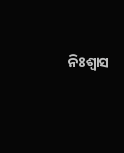ନିଃଶ୍ବାସ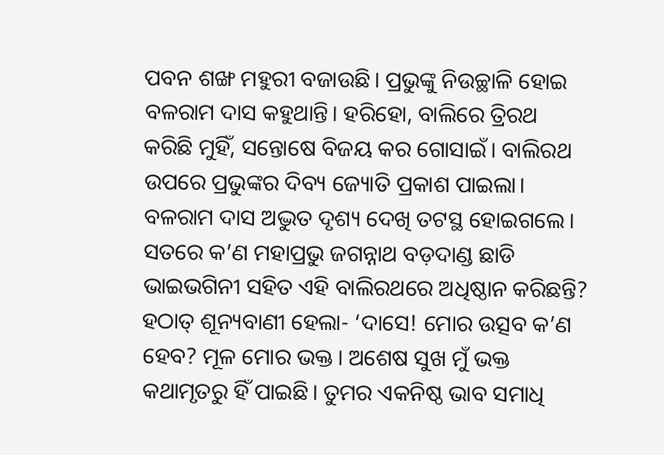ପବନ ଶଙ୍ଖ ମହୁରୀ ବଜାଉଛି। ପ୍ରଭୁଙ୍କୁ ନିଉଚ୍ଛାଳି ହୋଇ ବଳରାମ ଦାସ କହୁଥାନ୍ତି। ହରିହୋ, ବାଲିରେ ତ୍ରିରଥ କରିଛି ମୁହିଁ, ସନ୍ତୋଷେ ବିଜୟ କର ଗୋସାଇଁ। ବାଲିରଥ ଉପରେ ପ୍ରଭୁଙ୍କର ଦିବ୍ୟ ଜ୍ୟୋତି ପ୍ରକାଶ ପାଇଲା। ବଳରାମ ଦାସ ଅଦ୍ଭୁତ ଦୃଶ୍ୟ ଦେଖି ତଟସ୍ଥ ହୋଇଗଲେ। ସତରେ କ’ଣ ମହାପ୍ରଭୁ ଜଗନ୍ନାଥ ବଡ଼ଦାଣ୍ଡ ଛାଡି ଭାଇଭଗିନୀ ସହିତ ଏହି ବାଲିରଥରେ ଅଧିଷ୍ଠାନ କରିଛନ୍ତି? ହଠାତ୍ ଶୂନ୍ୟବାଣୀ ହେଲା- ‘ଦାସେ! ମୋର ଉତ୍ସବ କ’ଣ ହେବ? ମୂଳ ମୋର ଭକ୍ତ। ଅଶେଷ ସୁଖ ମୁଁ ଭକ୍ତ କଥାମୃତରୁ ହିଁ ପାଇଛି। ତୁମର ଏକନିଷ୍ଠ ଭାବ ସମାଧି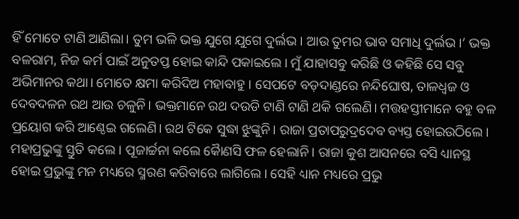ହିଁ ମୋତେ ଟାଣି ଆଣିଲା। ତୁମ ଭଳି ଭକ୍ତ ଯୁଗେ ଯୁଗେ ଦୁର୍ଲଭ। ଆଉ ତୁମର ଭାବ ସମାଧି ଦୁର୍ଲଭ।’ ଭକ୍ତ ବଳରାମ, ନିଜ କର୍ମ ପାଇଁ ଅନୁତପ୍ତ ହୋଇ କାନ୍ଦି ପକାଇଲେ। ମୁଁ ଯାହାସବୁ କରିଛି ଓ କହିଛି ସେ ସବୁ ଅଭିମାନର କଥା। ମୋତେ କ୍ଷମା କରିଦିଅ ମହାବାହୁ। ସେପଟେ ବଡ଼ଦାଣ୍ଡରେ ନନ୍ଦିଘୋଷ, ତାଳଧ୍ଵଜ ଓ ଦେବଦଳନ ରଥ ଆଉ ଚଳୁନି। ଭକ୍ତମାନେ ରଥ ଦଉଡି ଟାଣି ଟାଣି ଥକି ଗଲେଣି। ମତ୍ତହସ୍ତୀମାନେ ବହୁ ବଳ ପ୍ରୟୋଗ କରି ଆଣ୍ଠେଇ ଗଲେଣି। ରଥ ଟିକେ ସୁଦ୍ଧା ଝୁଙ୍କୁନି। ରାଜା ପ୍ରତାପରୁଦ୍ରଦେବ ବ୍ୟସ୍ତ ହୋଇଉଠିଲେ। ମହାପ୍ରଭୁଙ୍କୁ ସ୍ତୁତି କଲେ। ପୂଜାର୍ଚ୍ଚନା କଲେ କୈାଣସି ଫଳ ହେଲାନି। ରାଜା କୁଶ ଆସନରେ ବସି ଧ୍ୟାନସ୍ଥ ହୋଇ ପ୍ରଭୁଙ୍କୁ ମନ ମଧ୍ୟରେ ସ୍ମରଣ କରିବାରେ ଲାଗିଲେ। ସେହି ଧ୍ୟାନ ମଧ୍ୟରେ ପ୍ରଭୁ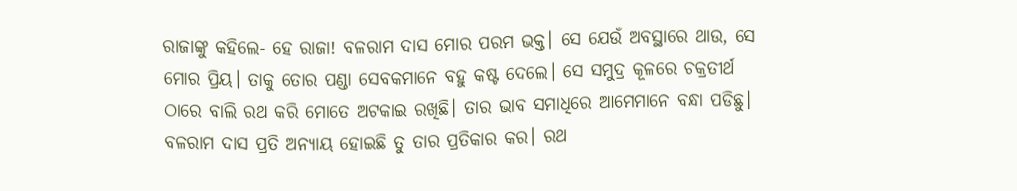ରାଜାଙ୍କୁ କହିଲେ- ହେ ରାଜା! ବଳରାମ ଦାସ ମୋର ପରମ ଭକ୍ତ। ସେ ଯେଉଁ ଅବସ୍ଥାରେ ଥାଉ, ସେ ମୋର ପ୍ରିୟ। ତାକୁ ତୋର ପଣ୍ଡା ସେବକମାନେ ବହୁ କଷ୍ଟ ଦେଲେ। ସେ ସମୁଦ୍ର କୂଳରେ ଚକ୍ରତୀର୍ଥ ଠାରେ ବାଲି ରଥ କରି ମୋତେ ଅଟକାଇ ରଖିଛି। ତାର ଭାବ ସମାଧିରେ ଆମେମାନେ ବନ୍ଧା ପଡିଛୁ। ବଳରାମ ଦାସ ପ୍ରତି ଅନ୍ୟାୟ ହୋଇଛି ତୁ ତାର ପ୍ରତିକାର କର। ରଥ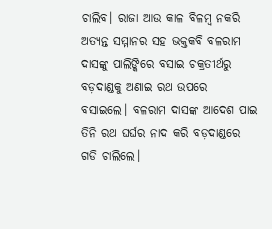ଚାଲିବ। ରାଜା ଆଉ କାଳ ବିଳମ୍ବ ନକରି ଅତ୍ୟନ୍ତ ସମ୍ମାନର ସହ ଭକ୍ତକବି ବଳରାମ ଦାସଙ୍କୁ ପାଲିଙ୍କିରେ ବସାଇ ଚକ୍ରତୀର୍ଥରୁ ବଡ଼ଦାଣ୍ଡକୁ ଅଣାଇ ରଥ ଉପରେ ବସାଇଲେ। ବଳରାମ ଦାସଙ୍କ ଆଦେଶ ପାଇ ତିନି ରଥ ଘର୍ଘର ନାଦ କରି ବଡ଼ଦାଣ୍ଡରେ ଗଡି ଚାଲିଲେ।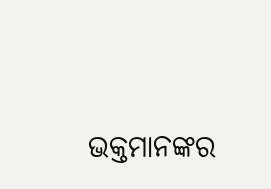ଭକ୍ତମାନଙ୍କର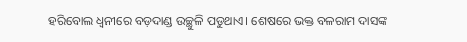ହରିବୋଲ ଧ୍ୱନୀରେ ବଡ଼ଦାଣ୍ଡ ଉଚ୍ଛୁଳି ପଡୁଥାଏ। ଶେଷରେ ଭକ୍ତ ବଳରାମ ଦାସଙ୍କ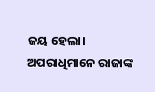ଜୟ ହେଲା। ଅପରାଧିମାନେ ରାଜାଙ୍କ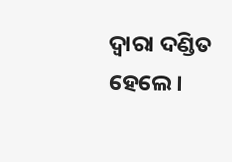ଦ୍ବାରା ଦଣ୍ଡିତ ହେଲେ।